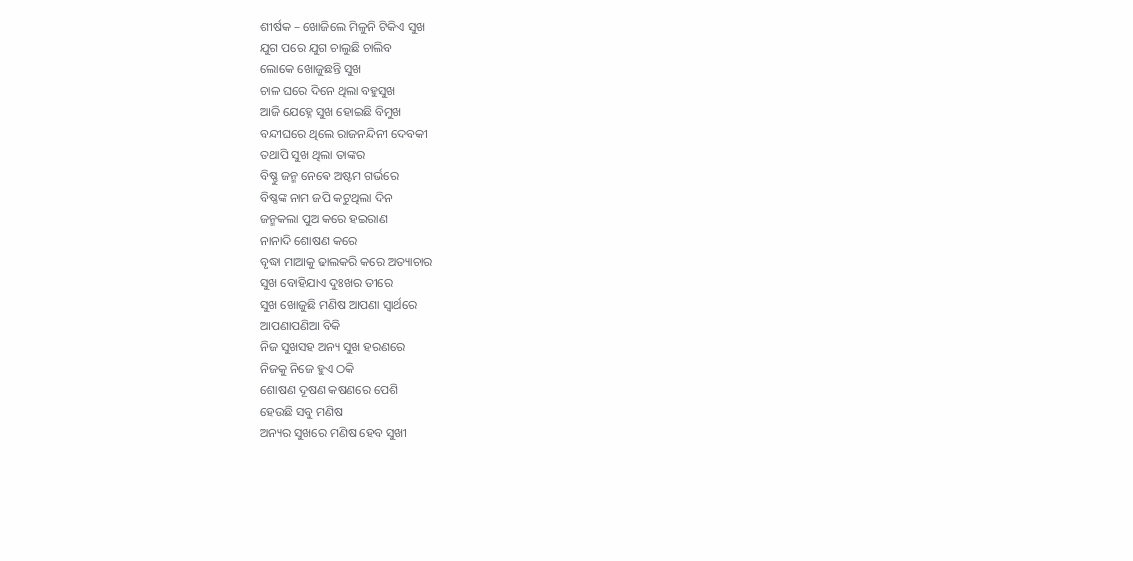ଶୀର୍ଷକ – ଖୋଜିଲେ ମିଳୁନି ଟିକିଏ ସୁଖ
ଯୁଗ ପରେ ଯୁଗ ଚାଲୁଛି ଚାଲିବ
ଲୋକେ ଖୋଜୁଛନ୍ତି ସୁଖ
ଚାଳ ଘରେ ଦିନେ ଥିଲା ବହୁସୁଖ
ଆଜି ଯେହ୍ନେ ସୁଖ ହୋଇଛି ବିମୁଖ
ବନ୍ଦୀଘରେ ଥିଲେ ରାଜନନ୍ଦିନୀ ଦେବକୀ
ତଥାପି ସୁଖ ଥିଲା ତାଙ୍କର
ବିଷ୍ଣୁ ଜନ୍ମ ନେଵେ ଅଷ୍ଟମ ଗର୍ଭରେ
ବିଷ୍ଣଙ୍କ ନାମ ଜପି କଟୁଥିଲା ଦିନ
ଜନ୍ମକଲା ପୁଅ କରେ ହଇରାଣ
ନାନାଦି ଶୋଷଣ କରେ
ବୃଦ୍ଧା ମାଆକୁ ଢାଲକରି କରେ ଅତ୍ୟାଚାର
ସୁଖ ବୋହିଯାଏ ଦୁଃଖର ତୀରେ
ସୁଖ ଖୋଜୁଛି ମଣିଷ ଆପଣା ସ୍ବାର୍ଥରେ
ଆପଣାପଣିଆ ବିକି
ନିଜ ସୁଖସହ ଅନ୍ୟ ସୁଖ ହରଣରେ
ନିଜକୁ ନିଜେ ହୁଏ ଠକି
ଶୋଷଣ ଦୂଷଣ କଷଣରେ ପେଶି
ହେଉଛି ସବୁ ମଣିଷ
ଅନ୍ୟର ସୁଖରେ ମଣିଷ ହେବ ସୁଖୀ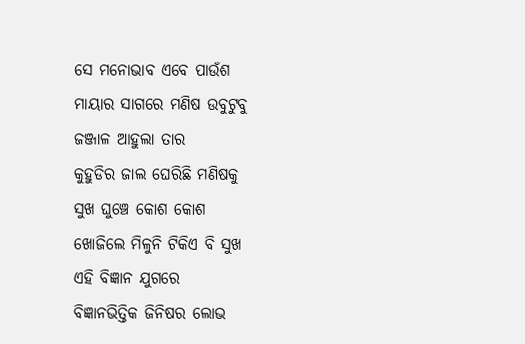ସେ ମନୋଭାବ ଏବେ ପାଉଁଶ
ମାୟାର ସାଗରେ ମଣିଷ ଉବୁଟୁବୁ
ଜଞ୍ଜାଳ ଆହୁଲା ତାର
କୁହୁଡିର ଜାଲ ଘେରିଛି ମଣିଷକୁ
ସୁଖ ଘୁଞ୍ଚେ କୋଶ କୋଶ
ଖୋଜିଲେ ମିଳୁନି ଟିକିଏ ବି ସୁଖ
ଏହି ବିଜ୍ଞାନ ଯୁଗରେ
ବିଜ୍ଞାନଭିତ୍ତିକ ଜିନିଷର ଲୋଭ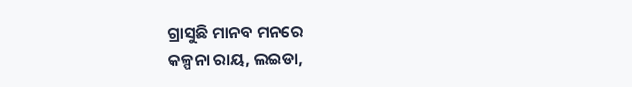ଗ୍ରାସୁଛି ମାନବ ମନରେ
କଳ୍ପନା ରାୟ, ଲଇଡା,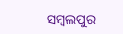ସମ୍ବଲପୁର